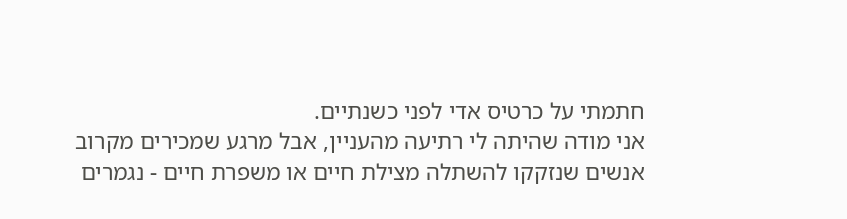חתמתי על כרטיס אדי לפני כשנתיים.
אני מודה שהיתה לי רתיעה מהעניין, אבל מרגע שמכירים מקרוב אנשים שנזקקו להשתלה מצילת חיים או משפרת חיים - נגמרים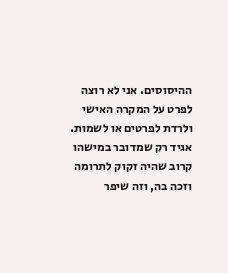ההיסוסים. אני לא רוצה לפרט על המקרה האישי ולרדת לפרטים או לשמות. אגיד רק שמדובר במישהו קרוב שהיה זקוק לתרומה וזכה בה, וזה שיפר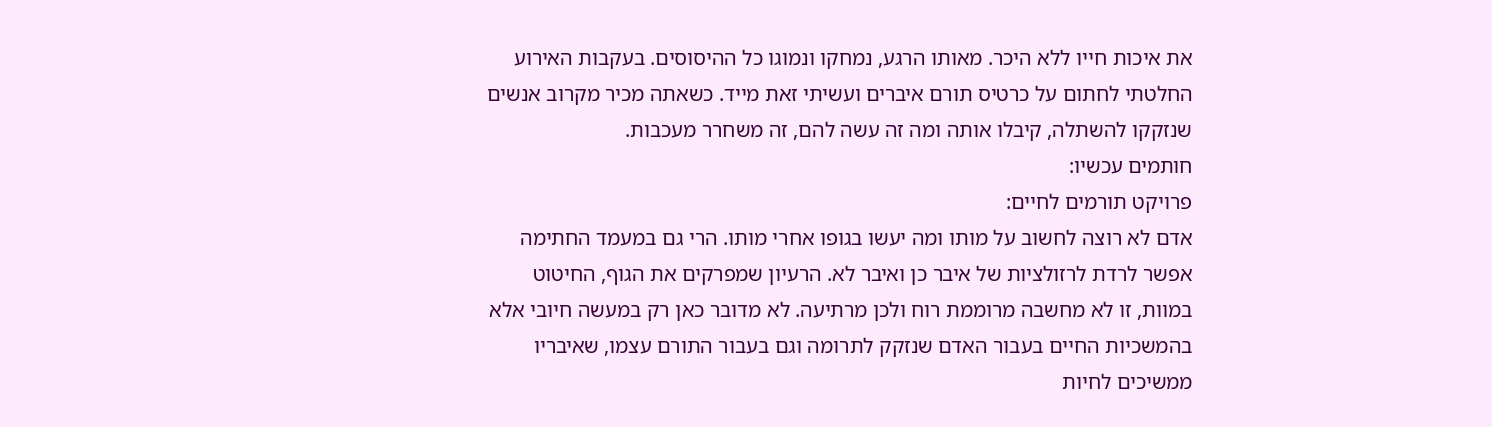את איכות חייו ללא היכר. מאותו הרגע, נמחקו ונמוגו כל ההיסוסים. בעקבות האירוע החלטתי לחתום על כרטיס תורם איברים ועשיתי זאת מייד. כשאתה מכיר מקרוב אנשים שנזקקו להשתלה, קיבלו אותה ומה זה עשה להם, זה משחרר מעכבות.
חותמים עכשיו:
פרויקט תורמים לחיים:
אדם לא רוצה לחשוב על מותו ומה יעשו בגופו אחרי מותו. הרי גם במעמד החתימה אפשר לרדת לרזולציות של איבר כן ואיבר לא. הרעיון שמפרקים את הגוף, החיטוט במוות, זו לא מחשבה מרוממת רוח ולכן מרתיעה. לא מדובר כאן רק במעשה חיובי אלא בהמשכיות החיים בעבור האדם שנזקק לתרומה וגם בעבור התורם עצמו, שאיבריו ממשיכים לחיות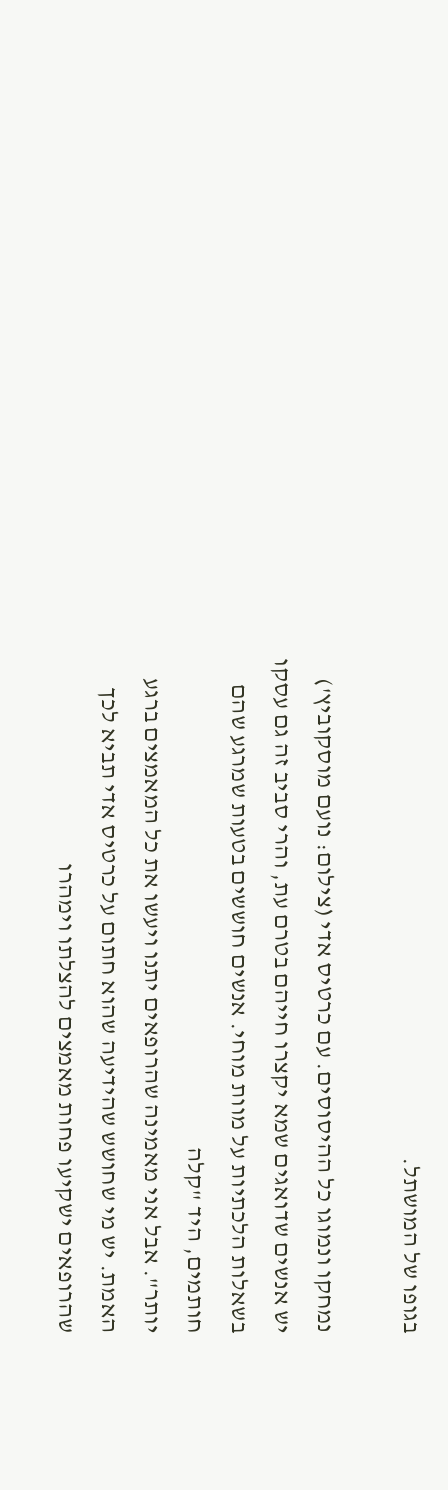בגופו של המושתל.

נמחקו ונמוגו כל ההיסוסים. עם כרטיס אדי (צילום: נועם מוסקוביץ')
יש אנשים שדואגים שמא יקצרו חייהם בטרם עת, והרי סביב זה גם עסקו בשאלות הלכתיות על מוות מוחי. אנשים חוששים בטעות שמרגע שהם חותמים, היד "קלה
יותר". אבל אני מאמינה שהרופאים יתנו ויעשו את כל המאמצים ברגע האמת. יש מי שחושש שהידיעה שהוא חתום על כרטיס אדי תביא לכך שהרופאים ישקיעו פחות מאמצים להצלתו וימהרו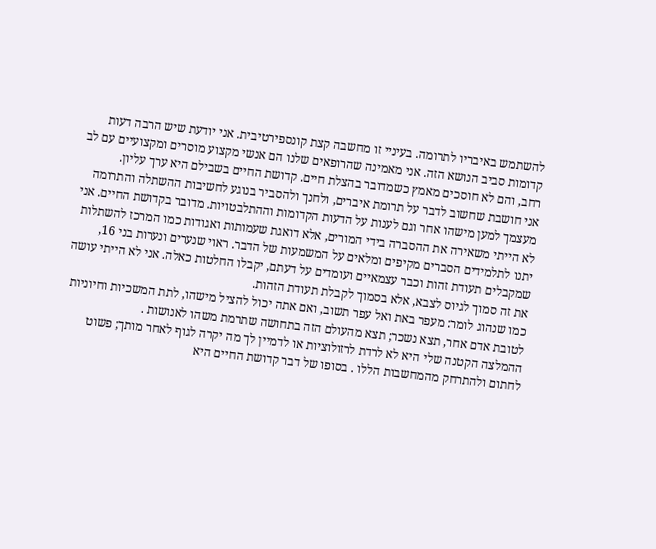להשתמש באיבריו לתרומה. בעיניי זו מחשבה קצת קונספירטיבית. אני יודעת שיש הרבה דעות קדומות סביב הנושא הזה. אני מאמינה שהרופאים שלנו הם אנשי מקצוע מוסרים ומקצועיים עם לב רחב, והם לא חוסכים מאמץ כשמדובר בהצלת חיים. קדושת החיים בשבילם היא ערך עליון.
אני חושבת שחשוב לדבר על תרומת איברים, ולחנך ולהסביר בנוגע לחשיבות ההשתלה והתרומה מעצמך למען מישהו אחר וגם לענות על הדעות הקדומות וההתלבטויות. מדובר בקדושת החיים. אני לא הייתי משאירה את ההסברה בידי המורים, אלא דואגת שעמותות ואגודות כמו המרכז להשתלות יתנו לתלמידים הסברים מקיפים ומלאים על המשמעות של הדבר. ראוי שנערים ונערות בני 16, שמקבלים תעודת זהות וכבר עצמאיים ועומדים על דעתם, יקבלו החלטות כאלה. אני לא הייתי עושה
את זה סמוך לגיוס לצבא, אלא בסמוך לקבלת תעודת הזהות.
כמו שנהוג לומר: מעפר באת ואל עפר תשוב, ואם אתה יכול להציל מישהו, לתת המשכיות וחיוניות לטובת אדם אחר, תצא נשכר; תצא מהעולם הזה בתחושה שתרמת משהו לאנושות .
ההמלצה הקטנה שלי היא לא לרדת לרזולוציות או לדמיין לך מה יקרה לגוף לאחר מותך; פשוט לחתום ולהתרחק מהמחשבות הללו . בסופו של דבר קדושת החיים היא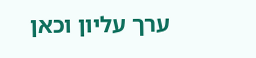ערך עליון וכאן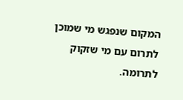המקום שנפגש מי שמוכן לתרום עם מי שזקוק לתרומה.